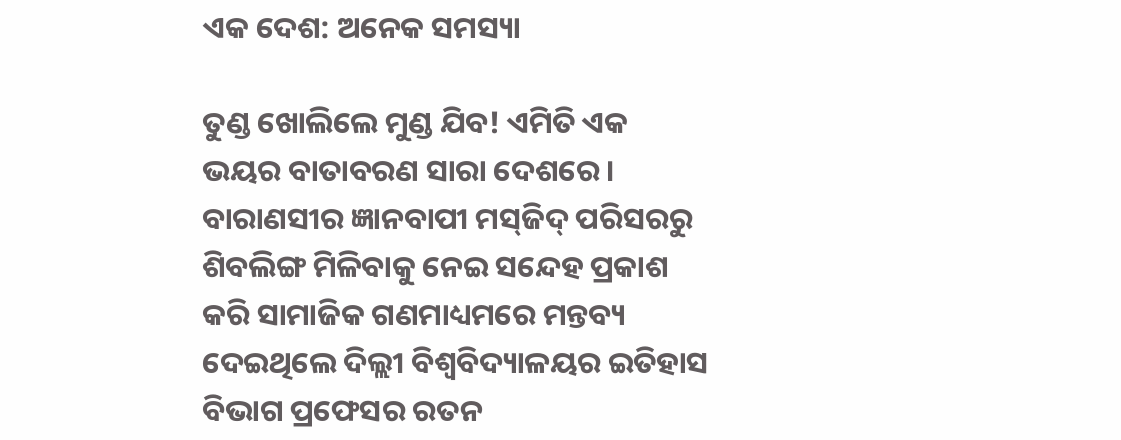ଏକ ଦେଶ: ଅନେକ ସମସ୍ୟା

ତୁଣ୍ଡ ଖୋଲିଲେ ମୁଣ୍ଡ ଯିବ! ଏମିତି ଏକ ଭୟର ବାତାବରଣ ସାରା ଦେଶରେ। ବାରାଣସୀର ଜ୍ଞାନବାପୀ ମସ୍‌ଜିଦ୍‌ ପରିସରରୁ ଶିବଲିଙ୍ଗ ମିଳିବାକୁ ନେଇ ସନ୍ଦେହ ପ୍ରକାଶ କରି ସାମାଜିକ ଗଣମାଧ୍ୟମରେ ମନ୍ତବ୍ୟ ଦେଇଥିଲେ ଦିଲ୍ଲୀ ବିଶ୍ୱବିଦ୍ୟାଳୟର ଇତିହାସ ବିଭାଗ ପ୍ରଫେସର ରତନ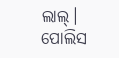ଲାଲ୍‌। ପୋଲିସ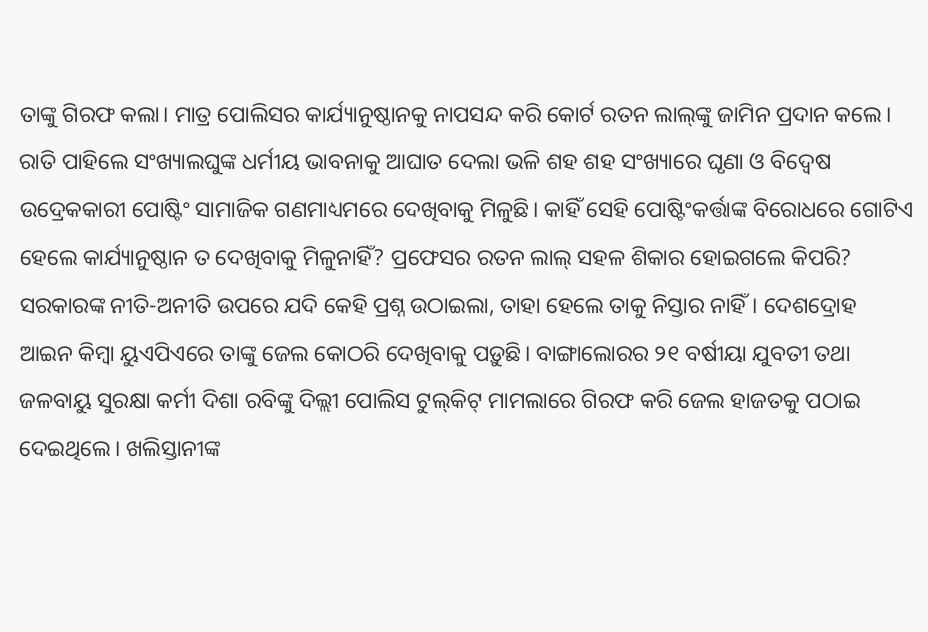ତାଙ୍କୁ ଗିରଫ କଲା। ମାତ୍ର ପୋଲିସର କାର୍ଯ୍ୟାନୁଷ୍ଠାନକୁ ନାପସନ୍ଦ କରି କୋର୍ଟ ରତନ ଲାଲ୍‌ଙ୍କୁ ଜାମିନ ପ୍ରଦାନ କଲେ। ରାତି ପାହିଲେ ସଂଖ୍ୟାଲଘୁଙ୍କ ଧର୍ମୀୟ ଭାବନାକୁ ଆଘାତ ଦେଲା ଭଳି ଶହ ଶହ ସଂଖ୍ୟାରେ ଘୃଣା ଓ ବିଦ୍ୱେଷ ଉଦ୍ରେକକାରୀ ପୋଷ୍ଟିଂ ସାମାଜିକ ଗଣମାଧ୍ୟମରେ ଦେଖିବାକୁ ମିଳୁଛି। କାହିଁ ସେହି ପୋଷ୍ଟିଂକର୍ତ୍ତାଙ୍କ ବିରୋଧରେ ଗୋଟିଏ ହେଲେ କାର୍ଯ୍ୟାନୁଷ୍ଠାନ ତ ଦେଖିବାକୁ ମିଳୁନାହିଁ? ପ୍ରଫେସର ରତନ ଲାଲ୍‌ ସହଳ ଶିକାର ହୋଇଗଲେ କିପରି? ସରକାରଙ୍କ ନୀତି-ଅନୀତି ଉପରେ ଯଦି କେହି ପ୍ରଶ୍ନ ଉଠାଇଲା, ତାହା ହେଲେ ତାକୁ ନିସ୍ତାର ନାହିଁ। ଦେଶଦ୍ରୋହ ଆଇନ କିମ୍ବା ୟୁଏପିଏରେ ତାଙ୍କୁ ଜେଲ କୋଠରି ଦେଖିବାକୁ ପଡ଼ୁଛି। ବାଙ୍ଗାଲୋରର ୨୧ ବର୍ଷୀୟା ଯୁବତୀ ତଥା ଜଳବାୟୁ ସୁରକ୍ଷା କର୍ମୀ ଦିଶା ରବିଙ୍କୁ ଦିଲ୍ଲୀ ପୋଲିସ ଟୁଲ୍‌କିଟ୍‌ ମାମଲାରେ ଗିରଫ କରି ଜେଲ ହାଜତକୁ ପଠାଇ ଦେଇଥିଲେ। ଖଲିସ୍ତାନୀଙ୍କ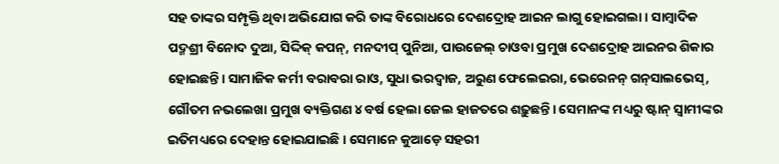ସହ ତାଙ୍କର ସମ୍ପୃକ୍ତି ଥିବା ଅଭିଯୋଗ କରି ତାଙ୍କ ବିରୋଧରେ ଦେଶଦ୍ରୋହ ଆଇନ ଲାଗୁ ହୋଇଗଲା। ସାମ୍ବାଦିକ ପଦ୍ମଶ୍ରୀ ବିନୋଦ ଦୁଆ, ସିଦ୍ଦିକ୍‌ କପନ୍‌, ମନଦୀପ୍‌ ପୁନିଆ, ପାଉଜେଲ୍‌ ଚାଓବା ପ୍ରମୁଖ ଦେଶଦ୍ରୋହ ଆଇନର ଶିକାର ହୋଇଛନ୍ତି। ସାମାଜିକ କର୍ମୀ ବରାବରା ରାଓ, ସୁଧା ଭରଦ୍ୱାଜ, ଅରୁଣ ଫେଲେଇରା, ଭେରେନନ୍‌ ଗନ୍‌ସାଲଭେସ୍‌, ଗୌତମ ନଭଲେଖା ପ୍ରମୁଖ ବ୍ୟକ୍ତିଗଣ ୪ ବର୍ଷ ହେଲା ଜେଲ ହାଜତରେ ଶଢ଼ୁଛନ୍ତି। ସେମାନଙ୍କ ମଧ୍ୟରୁ ଷ୍ଟାନ୍‌ ସ୍ବାମୀଙ୍କର ଇତିମଧ୍ୟରେ ଦେହାନ୍ତ ହୋଇଯାଇଛି। ସେମାନେ କୁଆଡ଼େ ସହରୀ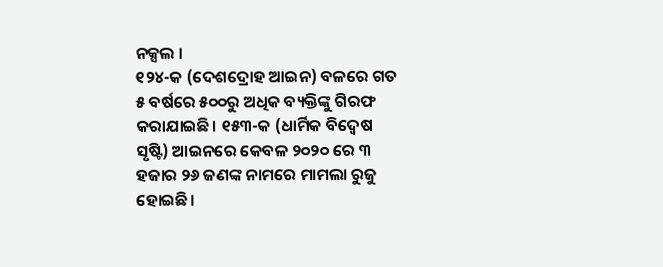ନକ୍ସଲ ।
୧୨୪-କ (ଦେଶଦ୍ରୋହ ଆଇନ) ବଳରେ ଗତ ୫ ବର୍ଷରେ ୫୦୦ରୁ ଅଧିକ ବ୍ୟକ୍ତିଙ୍କୁ ଗିରଫ କରାଯାଇଛି। ୧୫୩-କ (ଧାର୍ମିକ ବିଦ୍ୱେଷ ସୃଷ୍ଟି) ଆଇନରେ କେବଳ ୨୦୨୦ ରେ ୩ ହଜାର ୨୬ ଜଣଙ୍କ ନାମରେ ମାମଲା ରୁଜୁ ହୋଇଛି।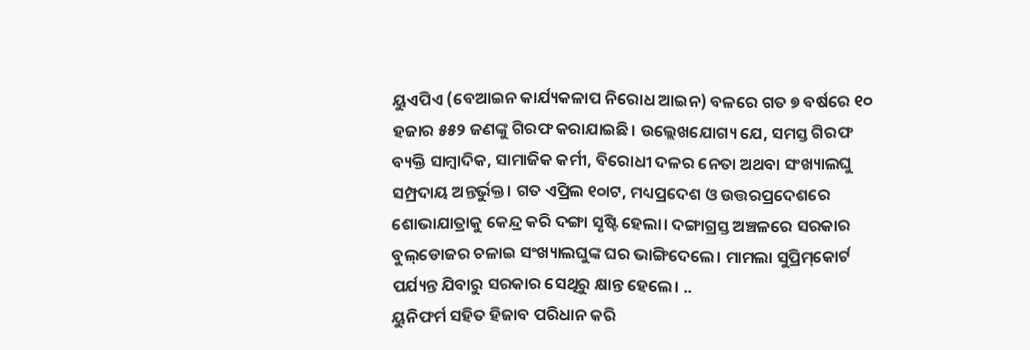ୟୁଏପିଏ (ବେଆଇନ କାର୍ଯ୍ୟକଳାପ ନିରୋଧ ଆଇନ) ବଳରେ ଗତ ୭ ବର୍ଷରେ ୧୦ ହଜାର ୫୫୨ ଜଣଙ୍କୁ ଗିରଫ କରାଯାଇଛି। ଉଲ୍ଲେଖଯୋଗ୍ୟ ଯେ, ସମସ୍ତ ଗିରଫ ବ୍ୟକ୍ତି ସାମ୍ବାଦିକ, ସାମାଜିକ କର୍ମୀ, ବିରୋଧୀ ଦଳର ନେତା ଅଥବା ସଂଖ୍ୟାଲଘୁ ସମ୍ପ୍ରଦାୟ ଅନ୍ତର୍ଭୁକ୍ତ। ଗତ ଏପ୍ରିଲ ୧୦ାଟ, ମଧ୍ୟପ୍ରଦେଶ ଓ ଉତ୍ତରପ୍ରଦେଶରେ ଶୋଭାଯାତ୍ରାକୁ କେନ୍ଦ୍ର କରି ଦଙ୍ଗା ସୃଷ୍ଟି ହେଲା। ଦଙ୍ଗାଗ୍ରସ୍ତ ଅଞ୍ଚଳରେ ସରକାର ବୁଲ୍‌ଡୋଜର ଚଳାଇ ସଂଖ୍ୟାଲଘୁଙ୍କ ଘର ଭାଙ୍ଗିଦେଲେ। ମାମଲା ସୁପ୍ରିମ୍‌କୋର୍ଟ ପର୍ଯ୍ୟନ୍ତ ଯିବାରୁ ସରକାର ସେଥିରୁ କ୍ଷାନ୍ତ ହେଲେ। ..
ୟୁନିଫର୍ମ ସହିତ ହିଜାବ ପରିଧାନ କରି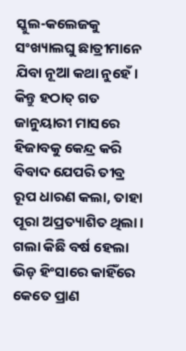ସ୍କୁଲ-କଲେଜକୁ ସଂଖ୍ୟାଲଘୁ ଛାତ୍ରୀମାନେ ଯିବା ନୂଆ କଥା ନୁହେଁ। କିନ୍ତୁ ହଠାତ୍‌ ଗତ ଜାନୁୟାରୀ ମାସରେ ହିଜାବକୁ କେନ୍ଦ୍ର କରି ବିବାଦ ଯେପରି ତୀବ୍ର ରୂପ ଧାରଣ କଲା, ତାହା ପୂରା ଅପ୍ରତ୍ୟାଶିତ ଥିଲା। ଗଲା କିଛି ବର୍ଷ ହେଲା ଭିଡ଼ ହିଂସାରେ କାହିଁରେ କେତେ ପ୍ରାଣ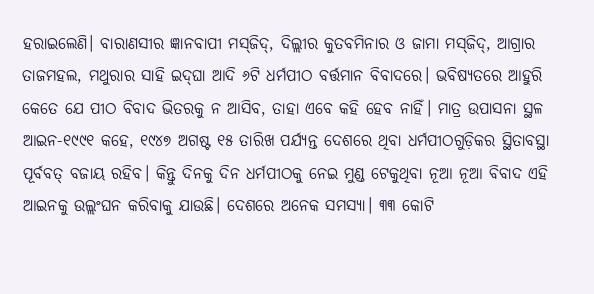ହରାଇଲେଣି। ବାରାଣସୀର ଜ୍ଞାନବାପୀ ମସ୍‌ଜିଦ୍‌, ଦିଲ୍ଲୀର କୁତବମିନାର ଓ ଜାମା ମସ୍‌ଜିଦ୍‌, ଆଗ୍ରାର ତାଜମହଲ, ମଥୁରାର ସାହି ଇଦ୍‌ଘା ଆଦି ୬ଟି ଧର୍ମପୀଠ ବର୍ତ୍ତମାନ ବିବାଦରେ। ଭବିଷ୍ୟତରେ ଆହୁରି କେତେ ଯେ ପୀଠ ବିବାଦ ଭିତରକୁ ନ ଆସିବ, ତାହା ଏବେ କହି ହେବ ନାହିଁ। ମାତ୍ର ଉପାସନା ସ୍ଥଳ ଆଇନ-୧୯୯୧ କହେ, ୧୯୪୭ ଅଗଷ୍ଟ ୧୫ ତାରିଖ ପର୍ଯ୍ୟନ୍ତ ଦେଶରେ ଥିବା ଧର୍ମପୀଠଗୁଡ଼ିକର ସ୍ଥିତାବସ୍ଥା ପୂର୍ବବତ୍‌ ବଜାୟ ରହିବ। କିନ୍ତୁ ଦିନକୁ ଦିନ ଧର୍ମପୀଠକୁ ନେଇ ମୁଣ୍ଡ ଟେକୁଥିବା ନୂଆ ନୂଆ ବିବାଦ ଏହି ଆଇନକୁ ଉଲ୍ଲଂଘନ କରିବାକୁ ଯାଉଛି। ଦେଶରେ ଅନେକ ସମସ୍ୟା। ୩୩ କୋଟି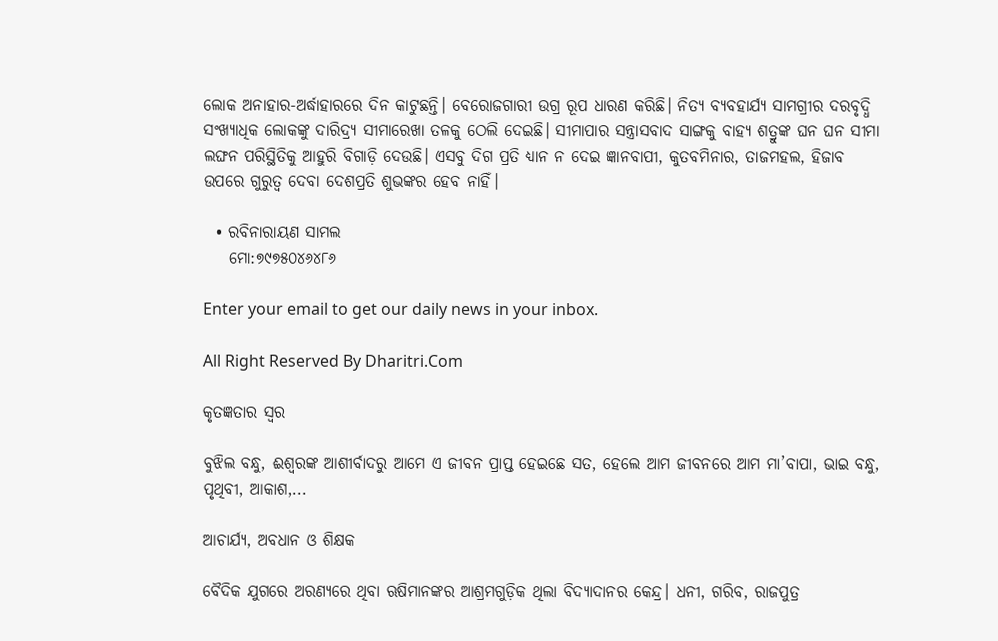ଲୋକ ଅନାହାର-ଅର୍ଦ୍ଧାହାରରେ ଦିନ କାଟୁଛନ୍ତି। ବେରୋଜଗାରୀ ଉଗ୍ର ରୂପ ଧାରଣ କରିଛି। ନିତ୍ୟ ବ୍ୟବହାର୍ଯ୍ୟ ସାମଗ୍ରୀର ଦରବୃଦ୍ଧି ସଂଖ୍ୟାଧିକ ଲୋକଙ୍କୁ ଦାରିଦ୍ର୍ୟ ସୀମାରେଖା ତଳକୁ ଠେଲି ଦେଇଛି। ସୀମାପାର ସନ୍ତ୍ରାସବାଦ ସାଙ୍ଗକୁ ବାହ୍ୟ ଶତ୍ରୁଙ୍କ ଘନ ଘନ ସୀମା ଲଙ୍ଘନ ପରିସ୍ଥିତିକୁ ଆହୁରି ବିଗାଡ଼ି ଦେଉଛି। ଏସବୁ ଦିଗ ପ୍ରତି ଧ୍ୟାନ ନ ଦେଇ ଜ୍ଞାନବାପୀ, କୁତବମିନାର, ତାଜମହଲ, ହିଜାବ ଉପରେ ଗୁରୁତ୍ୱ ଦେବା ଦେଶପ୍ରତି ଶୁଭଙ୍କର ହେବ ନାହିଁ।

  • ରବିନାରାୟଣ ସାମଲ
    ମୋ:୭୯୭୫୦୪୬୪୮୬

Enter your email to get our daily news in your inbox.

All Right Reserved By Dharitri.Com

କୃତଜ୍ଞତାର ସ୍ବର

ବୁଝିଲ ବନ୍ଧୁ, ଈଶ୍ବରଙ୍କ ଆଶୀର୍ବାଦରୁ ଆମେ ଏ ଜୀବନ ପ୍ରାପ୍ତ ହେଇଛେ ସତ, ହେଲେ ଆମ ଜୀବନରେ ଆମ ମା’ବାପା, ଭାଇ ବନ୍ଧୁ, ପୃଥିବୀ, ଆକାଶ,...

ଆଚାର୍ଯ୍ୟ, ଅବଧାନ ଓ ଶିକ୍ଷକ

ବୈଦିକ ଯୁଗରେ ଅରଣ୍ୟରେ ଥିବା ଋଷିମାନଙ୍କର ଆଶ୍ରମଗୁଡ଼ିକ ଥିଲା ବିଦ୍ୟାଦାନର କେନ୍ଦ୍ର। ଧନୀ, ଗରିବ, ରାଜପୁତ୍ର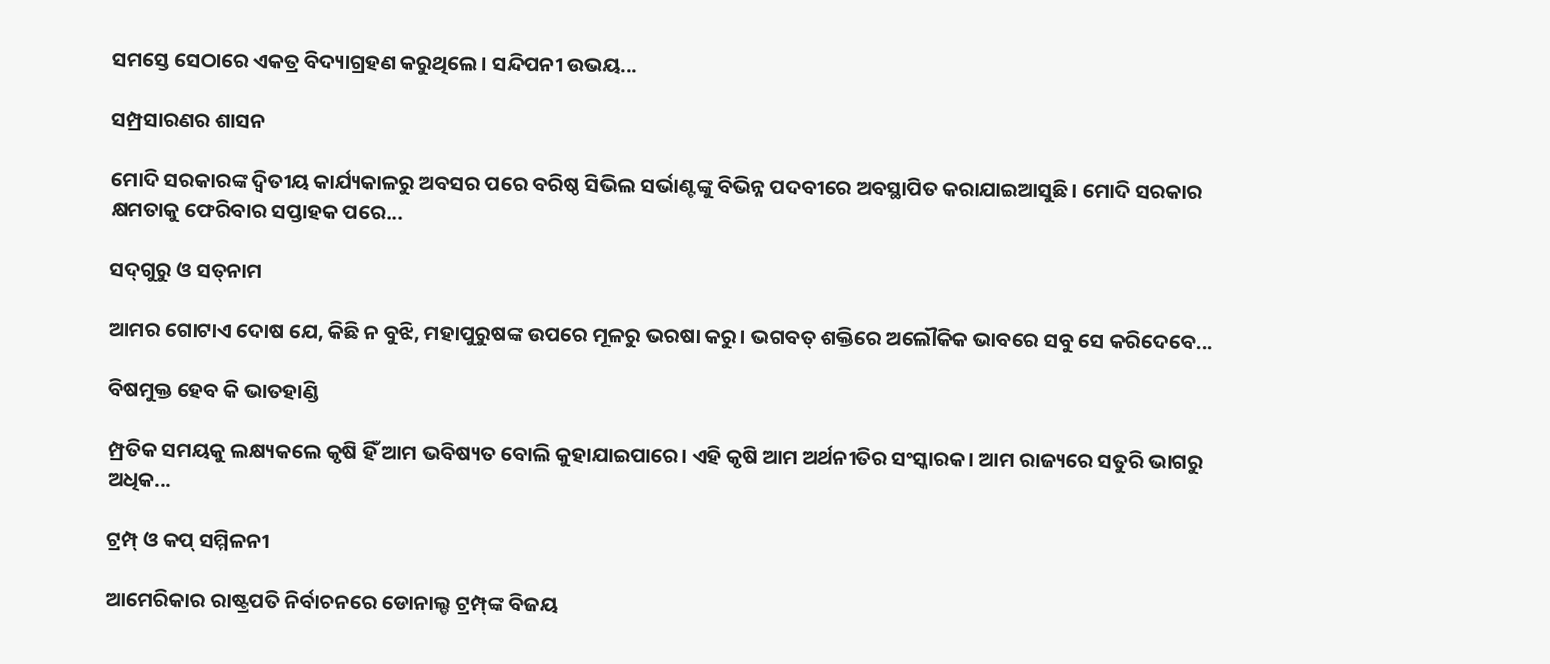ସମସ୍ତେ ସେଠାରେ ଏକତ୍ର ବିଦ୍ୟାଗ୍ରହଣ କରୁଥିଲେ। ସନ୍ଦିପନୀ ଉଭୟ...

ସମ୍ପ୍ରସାରଣର ଶାସନ

ମୋଦି ସରକାରଙ୍କ ଦ୍ୱିତୀୟ କାର୍ଯ୍ୟକାଳରୁ ଅବସର ପରେ ବରିଷ୍ଠ ସିଭିଲ ସର୍ଭାଣ୍ଟଙ୍କୁ ବିଭିନ୍ନ ପଦବୀରେ ଅବସ୍ଥାପିତ କରାଯାଇଆସୁଛି। ମୋଦି ସରକାର କ୍ଷମତାକୁ ଫେରିବାର ସପ୍ତାହକ ପରେ...

ସଦ୍‌ଗୁରୁ ଓ ସତ୍‌ନାମ

ଆମର ଗୋଟାଏ ଦୋଷ ଯେ, କିଛି ନ ବୁଝି, ମହାପୁରୁଷଙ୍କ ଉପରେ ମୂଳରୁ ଭରଷା କରୁ। ଭଗବତ୍‌ ଶକ୍ତିରେ ଅଲୌକିକ ଭାବରେ ସବୁ ସେ କରିଦେବେ...

ବିଷମୁକ୍ତ ହେବ କି ଭାତହାଣ୍ଡି

ମ୍ପ୍ରତିକ ସମୟକୁ ଲକ୍ଷ୍ୟକଲେ କୃଷି ହିଁ ଆମ ଭବିଷ୍ୟତ ବୋଲି କୁହାଯାଇପାରେ। ଏହି କୃଷି ଆମ ଅର୍ଥନୀତିର ସଂସ୍କାରକ। ଆମ ରାଜ୍ୟରେ ସତୁରି ଭାଗରୁ ଅଧିକ...

ଟ୍ରମ୍ପ୍‌ ଓ କପ୍‌ ସମ୍ମିଳନୀ

ଆମେରିକାର ରାଷ୍ଟ୍ରପତି ନିର୍ବାଚନରେ ଡୋନାଲ୍ଡ ଟ୍ରମ୍ପ୍‌ଙ୍କ ବିଜୟ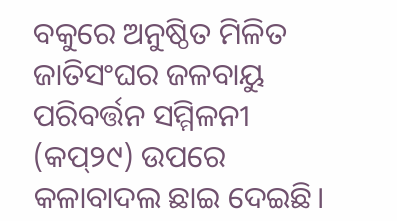ବକୁରେ ଅନୁଷ୍ଠିତ ମିଳିତ ଜାତିସଂଘର ଜଳବାୟୁ ପରିବର୍ତ୍ତନ ସମ୍ମିଳନୀ (କପ୍‌୨୯) ଉପରେ କଳାବାଦଲ ଛାଇ ଦେଇଛି।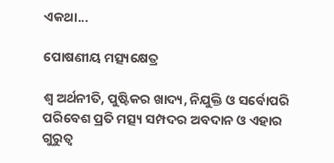ଏକଥା...

ପୋଷଣୀୟ ମତ୍ସ୍ୟକ୍ଷେତ୍ର

ଶ୍ୱ ଅର୍ଥନୀତି, ପୁଷ୍ଟିକର ଖାଦ୍ୟ, ନିଯୁକ୍ତି ଓ ସର୍ବୋପରି ପରିବେଶ ପ୍ରତି ମତ୍ସ୍ୟ ସମ୍ପଦର ଅବଦାନ ଓ ଏହାର ଗୁରୁତ୍ୱ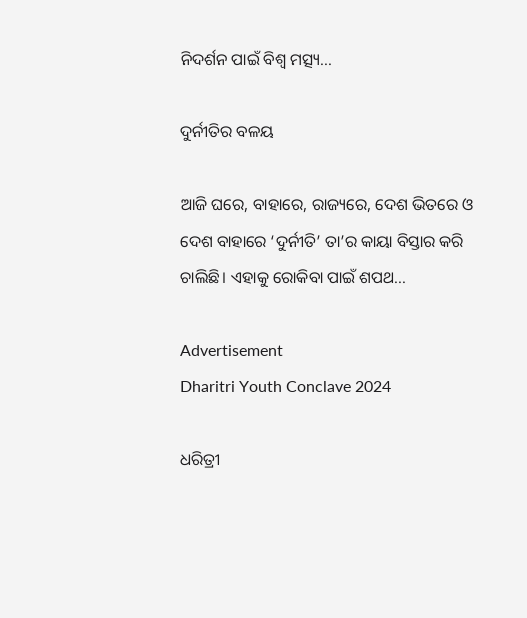ନିଦର୍ଶନ ପାଇଁ ବିଶ୍ୱ ମତ୍ସ୍ୟ...

ଦୁର୍ନୀତିର ବଳୟ

ଆଜି ଘରେ, ବାହାରେ, ରାଜ୍ୟରେ, ଦେଶ ଭିତରେ ଓ ଦେଶ ବାହାରେ ‘ଦୁର୍ନୀତି’ ତା’ର କାୟା ବିସ୍ତାର କରି ଚାଲିଛି। ଏହାକୁ ରୋକିବା ପାଇଁ ଶପଥ...

Advertisement
Dharitri Youth Conclave 2024

ଧରିତ୍ରୀ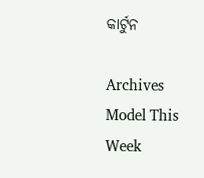କାର୍ଟୁନ

Archives
Model This Week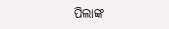ପିଲାଙ୍କ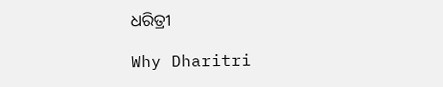ଧରିତ୍ରୀ

Why Dharitri